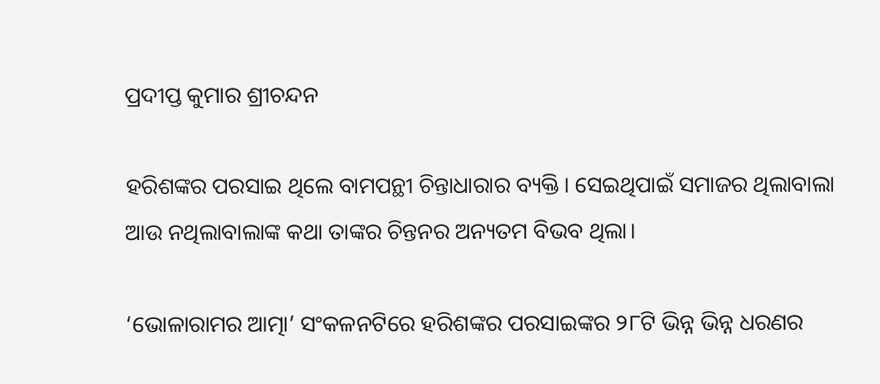ପ୍ରଦୀପ୍ତ କୁମାର ଶ୍ରୀଚନ୍ଦନ

ହରିଶଙ୍କର ପରସାଇ ଥିଲେ ବାମପନ୍ଥୀ ଚିନ୍ତାଧାରାର ବ୍ୟକ୍ତି। ସେଇଥିପାଇଁ ସମାଜର ଥିଲାବାଲା ଆଉ ନଥିଲାବାଲାଙ୍କ କଥା ତାଙ୍କର ଚିନ୍ତନର ଅନ୍ୟତମ ବିଭବ ଥିଲା।

‘ଭୋଳାରାମର ଆତ୍ମା’ ସଂକଳନଟିରେ ହରିଶଙ୍କର ପରସାଇଙ୍କର ୨୮ଟି ଭିନ୍ନ ଭିନ୍ନ ଧରଣର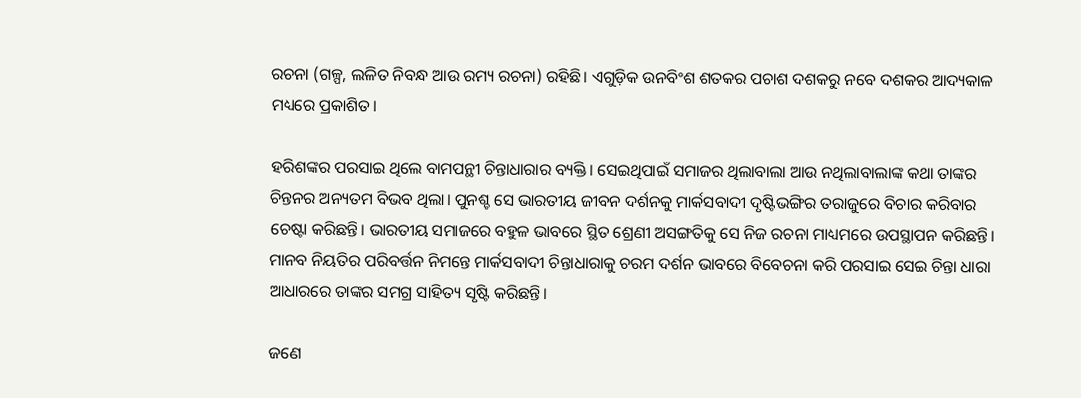ରଚନା (ଗଳ୍ପ, ଲଳିତ ନିବନ୍ଧ ଆଉ ରମ୍ୟ ରଚନା) ରହିଛି। ଏଗୁଡ଼ିକ ଉନବିଂଶ ଶତକର ପଚାଶ ଦଶକରୁ ନବେ ଦଶକର ଆଦ୍ୟକାଳ ମଧ୍ୟରେ ପ୍ରକାଶିତ।

ହରିଶଙ୍କର ପରସାଇ ଥିଲେ ବାମପନ୍ଥୀ ଚିନ୍ତାଧାରାର ବ୍ୟକ୍ତି। ସେଇଥିପାଇଁ ସମାଜର ଥିଲାବାଲା ଆଉ ନଥିଲାବାଲାଙ୍କ କଥା ତାଙ୍କର ଚିନ୍ତନର ଅନ୍ୟତମ ବିଭବ ଥିଲା। ପୁନଶ୍ଚ ସେ ଭାରତୀୟ ଜୀବନ ଦର୍ଶନକୁ ମାର୍କସବାଦୀ ଦୃଷ୍ଟିଭଙ୍ଗିର ତରାଜୁରେ ବିଚାର କରିବାର ଚେଷ୍ଟା କରିଛନ୍ତି। ଭାରତୀୟ ସମାଜରେ ବହୁଳ ଭାବରେ ସ୍ଥିତ ଶ୍ରେଣୀ ଅସଙ୍ଗତିକୁ ସେ ନିଜ ରଚନା ମାଧ୍ୟମରେ ଉପସ୍ଥାପନ କରିଛନ୍ତି। ମାନବ ନିୟତିର ପରିବର୍ତ୍ତନ ନିମନ୍ତେ ମାର୍କସବାଦୀ ଚିନ୍ତାଧାରାକୁ ଚରମ ଦର୍ଶନ ଭାବରେ ବିବେଚନା କରି ପରସାଇ ସେଇ ଚିନ୍ତା ଧାରା ଆଧାରରେ ତାଙ୍କର ସମଗ୍ର ସାହିତ୍ୟ ସୃଷ୍ଟି କରିଛନ୍ତି।

ଜଣେ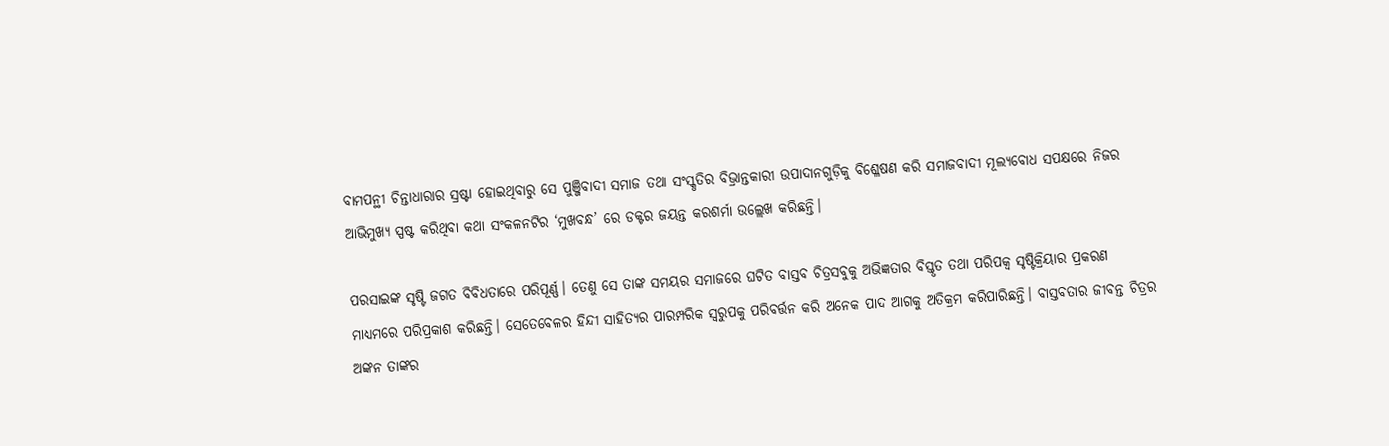ବାମପନ୍ଥୀ ଚିନ୍ତାଧାରାର ସ୍ରଷ୍ଟା ହୋଇଥିବାରୁ ସେ ପୁଞ୍ଜିବାଦୀ ସମାଜ ତଥା ସଂସ୍କୃ‍ତିର ବିଭ୍ରାନ୍ତକାରୀ ଉପାଦାନଗୁଡ଼ିକୁ ବିଶ୍ଳେଷଣ କରି ସମାଜବାଦୀ ମୂଲ୍ୟବୋଧ ସପକ୍ଷରେ ନିଜର ଆଭିମୁଖ୍ୟ ସ୍ପଷ୍ଟ କରିଥିବା କଥା ସଂକଳନଟିର ‘ମୁଖବନ୍ଧ’ ରେ ଡକ୍ଟର ଜୟନ୍ତ କରଶର୍ମା ଉଲ୍ଲେଖ କରିଛନ୍ତି।

ପରସାଇଙ୍କ ସୃଷ୍ଟି ଜଗତ ବିବିଧତାରେ ପରିପୂର୍ଣ୍ଣ। ତେଣୁ ସେ ତାଙ୍କ ସମୟର ସମାଜରେ ଘଟିତ ବାସ୍ତବ ଚିତ୍ରସବୁକୁ ଅଭିଜ୍ଞତାର ବିସ୍ତୃତ ତଥା ପରିପକ୍ୱ ସୃଷ୍ଟିକ୍ରିୟାର ପ୍ରକରଣ ମାଧ୍ୟମରେ ପରିପ୍ରକାଶ କରିଛନ୍ତି। ସେତେବେଳର ହିନ୍ଦୀ ସାହିତ୍ୟର ପାରମ୍ପରିକ ସ୍ୱରୁପକୁ ପରିବର୍ତ୍ତନ କରି ଅନେକ ପାଦ ଆଗକୁ ଅତିକ୍ରମ କରିପାରିଛନ୍ତି। ବାସ୍ତବତାର ଜୀବନ୍ତ ଚିତ୍ରର ଅଙ୍କନ ତାଙ୍କର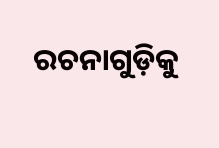ରଚନାଗୁଡ଼ିକୁ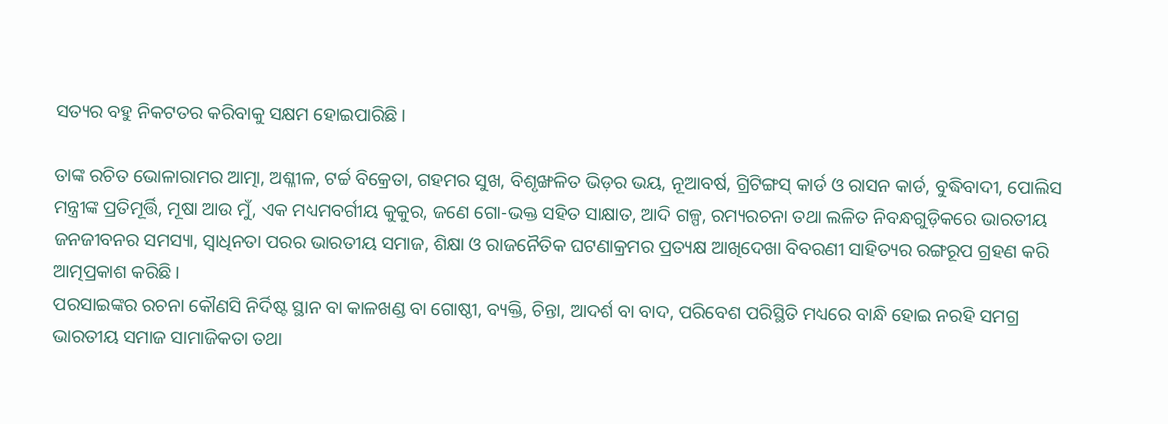ସତ୍ୟର ବହୁ ନିକଟତର କରିବାକୁ ସକ୍ଷମ ହୋଇପାରିଛି।

ତାଙ୍କ ରଚିତ ଭୋଳାରାମର ଆତ୍ମା, ଅଶ୍ଳୀଳ, ଟର୍ଚ୍ଚ ବିକ୍ରେତା, ଗହମର ସୁଖ, ବିଶୃଙ୍ଖଳିତ ଭିଡ଼ର ଭୟ, ନୂଆବର୍ଷ, ଗ୍ରିଟିଙ୍ଗସ୍‍ କାର୍ଡ ଓ ରାସନ କାର୍ଡ, ବୁଦ୍ଧିବାଦୀ, ପୋଲିସ ମନ୍ତ୍ରୀଙ୍କ ପ୍ରତିମୂର୍ତ୍ତି, ମୂଷା ଆଉ ମୁଁ, ଏକ ମଧ୍ୟମବର୍ଗୀୟ କୁକୁର, ଜଣେ ଗୋ-ଭକ୍ତ ସହିତ ସାକ୍ଷାତ, ଆଦି ଗଳ୍ପ, ରମ୍ୟରଚନା ତଥା ଲଳିତ ନିବନ୍ଧଗୁଡ଼ିକରେ ଭାରତୀୟ ଜନଜୀବନର ସମସ୍ୟା, ସ୍ୱାଧିନତା ପରର ଭାରତୀୟ ସମାଜ, ଶିକ୍ଷା ଓ ରାଜନୈତିକ ଘଟଣାକ୍ରମର ପ୍ରତ୍ୟକ୍ଷ ଆଖିଦେଖା ବିବରଣୀ ସାହିତ୍ୟର ରଙ୍ଗରୂପ ଗ୍ରହଣ କରି ଆତ୍ମପ୍ରକାଶ କରିଛି।
ପରସାଇଙ୍କର ରଚନା କୌଣସି ନିର୍ଦିଷ୍ଟ ସ୍ଥାନ ବା କାଳଖଣ୍ଡ ବା ଗୋଷ୍ଠୀ, ବ୍ୟକ୍ତି, ଚିନ୍ତା, ଆଦର୍ଶ ବା ବାଦ, ପରିବେଶ ପରିସ୍ଥିତି ମଧ୍ୟରେ ବାନ୍ଧି ହୋଇ ନରହି ସମଗ୍ର ଭାରତୀୟ ସମାଜ ସାମାଜିକତା ତଥା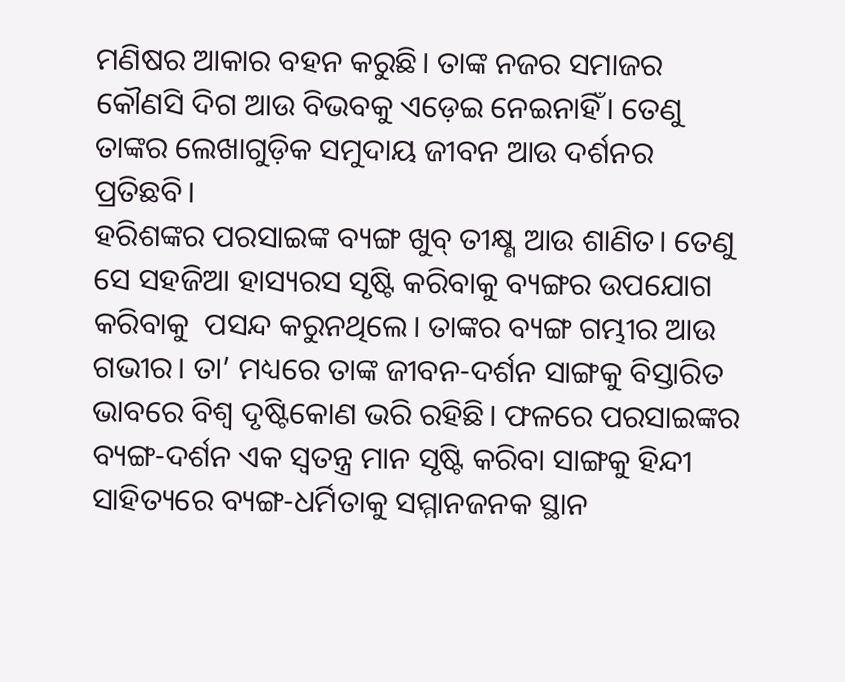ମଣିଷର ଆକାର ବହନ କରୁଛି। ତାଙ୍କ ନଜର ସମାଜର କୌଣସି ଦିଗ ଆଉ ବିଭବକୁ ଏଡ଼େଇ ନେଇନାହିଁ। ତେଣୁ ତାଙ୍କର ଲେଖାଗୁଡ଼ିକ ସମୁଦାୟ ଜୀବନ ଆଉ ଦର୍ଶନର ପ୍ରତିଛବି।
ହରିଶଙ୍କର ପରସାଇଙ୍କ ବ୍ୟଙ୍ଗ ଖୁବ୍‍ ତୀକ୍ଷ୍ଣ ଆଉ ଶାଣିତ। ତେଣୁ ସେ ସହଜିଆ ହାସ୍ୟରସ ସୃଷ୍ଟି କରିବାକୁ ବ୍ୟଙ୍ଗର ଉପଯୋଗ କରିବାକୁ  ପସନ୍ଦ କରୁନଥିଲେ। ତାଙ୍କର ବ୍ୟଙ୍ଗ ଗମ୍ଭୀର ଆଉ ଗଭୀର। ତା’ ମଧ୍ୟରେ ତାଙ୍କ ଜୀବନ-ଦର୍ଶନ ସାଙ୍ଗକୁ ବିସ୍ତାରିତ ଭାବରେ ବିଶ୍ୱ ଦୃଷ୍ଟିକୋଣ ଭରି ରହିଛି। ଫଳରେ ପରସାଇଙ୍କର ବ୍ୟଙ୍ଗ-ଦର୍ଶନ ଏକ ସ୍ୱତନ୍ତ୍ର ମାନ ସୃଷ୍ଟି କରିବା ସାଙ୍ଗକୁ ହିନ୍ଦୀ ସାହିତ୍ୟରେ ବ୍ୟଙ୍ଗ-ଧର୍ମିତାକୁ ସମ୍ମାନଜନକ ସ୍ଥାନ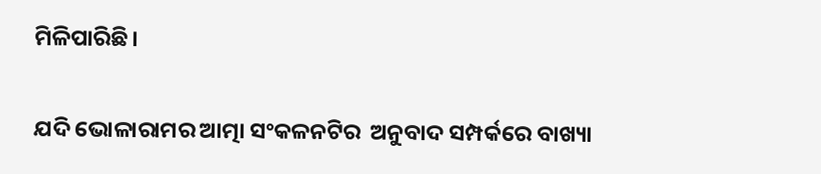ମିଳିପାରିଛି।

ଯଦି ଭୋଳାରାମର ଆତ୍ମା ସଂକଳନଟିର  ଅନୁବାଦ ସମ୍ପର୍କରେ ବାଖ୍ୟା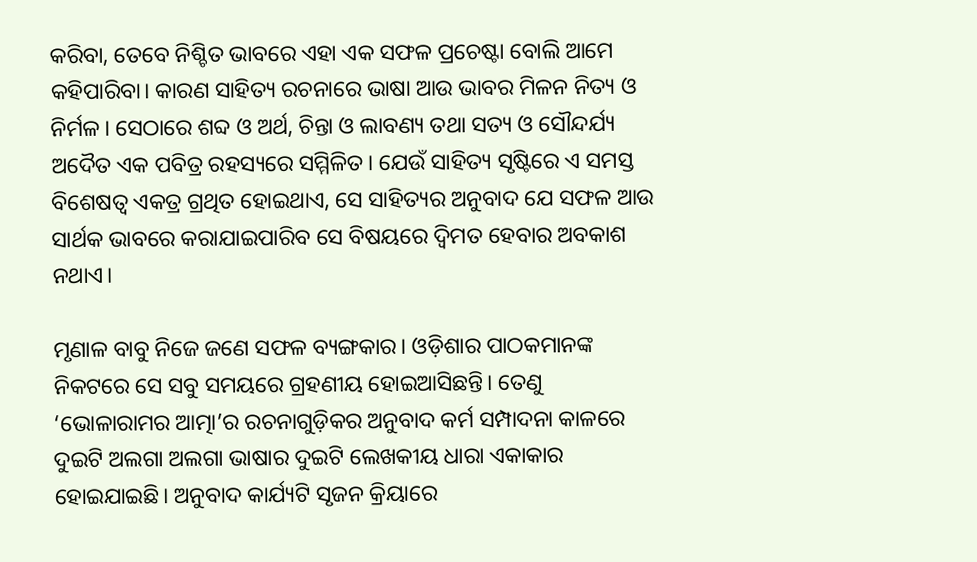କରିବା, ତେବେ ନିଶ୍ଚିତ ଭାବରେ ଏହା ଏକ ସଫଳ ପ୍ରଚେଷ୍ଟା ବୋଲି ଆମେ କହିପାରିବା। କାରଣ ସାହିତ୍ୟ ରଚନାରେ ଭାଷା ଆଉ ଭାବର ମିଳନ ନିତ୍ୟ ଓ ନିର୍ମଳ। ସେଠାରେ ଶବ୍ଦ ଓ ଅର୍ଥ, ଚିନ୍ତା ଓ ଲାବଣ୍ୟ ତଥା ସତ୍ୟ ଓ ସୌନ୍ଦର୍ଯ୍ୟ ଅଦୈତ ଏକ ପବିତ୍ର ରହସ୍ୟରେ ସମ୍ମିଳିତ। ଯେଉଁ ସାହିତ୍ୟ ସୃଷ୍ଟିରେ ଏ ସମସ୍ତ ବିଶେଷତ୍ୱ ଏକତ୍ର ଗ୍ରଥିତ ହୋଇଥାଏ, ସେ ସାହିତ୍ୟର ଅନୁବାଦ ଯେ ସଫଳ ଆଉ ସାର୍ଥକ ଭାବରେ କରାଯାଇପାରିବ ସେ ବିଷୟରେ ଦ୍ୱିମତ ହେବାର ଅବକାଶ ନଥାଏ।

ମୃଣାଳ ବାବୁ ନିଜେ ଜଣେ ସଫଳ ବ୍ୟଙ୍ଗକାର। ଓଡ଼ିଶାର ପାଠକମାନଙ୍କ ନିକଟରେ ସେ ସବୁ ସମୟରେ ଗ୍ରହଣୀୟ ହୋଇଆସିଛନ୍ତି। ତେଣୁ ‘ଭୋଳାରାମର ଆତ୍ମା’ର ରଚନାଗୁଡ଼ିକର ଅନୁବାଦ କର୍ମ ସମ୍ପାଦନା କାଳରେ ଦୁଇଟି ଅଲଗା ଅଲଗା ଭାଷାର ଦୁଇଟି ଲେଖକୀୟ ଧାରା ଏକାକାର ହୋଇଯାଇଛି। ଅନୁବାଦ କାର୍ଯ୍ୟଟି ସୃଜନ କ୍ରିୟାରେ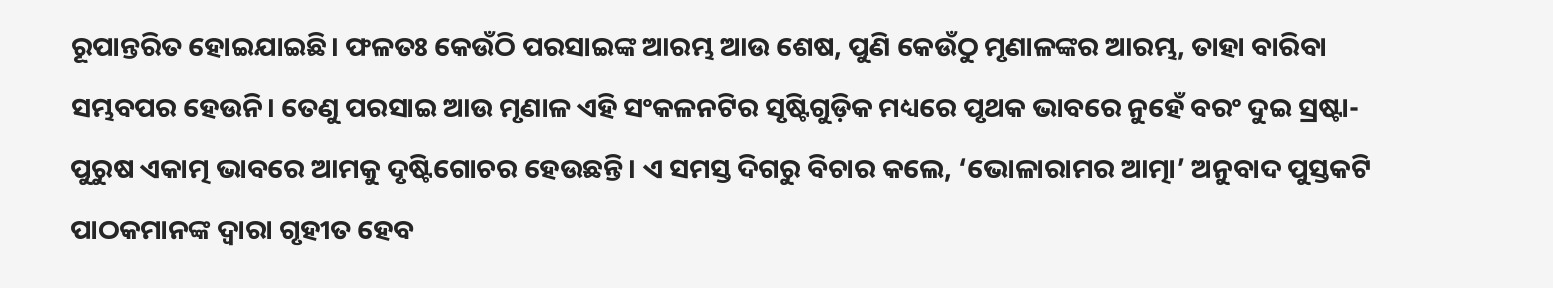ରୂପାନ୍ତରିତ ହୋଇଯାଇଛି। ଫଳତଃ କେଉଁଠି ପରସାଇଙ୍କ ଆରମ୍ଭ ଆଉ ଶେଷ, ପୁଣି କେଉଁଠୁ ମୃଣାଳଙ୍କର ଆରମ୍ଭ, ତାହା ବାରିବା ସମ୍ଭବପର ହେଉନି। ତେଣୁ ପରସାଇ ଆଉ ମୃଣାଳ ଏହି ସଂକଳନଟିର ସୃଷ୍ଟିଗୁଡ଼ିକ ମଧ୍ୟରେ ପୃଥକ ଭାବରେ ନୁହେଁ ବରଂ ଦୁଇ ସ୍ରଷ୍ଟା-ପୁରୁଷ ଏକାତ୍ମ ଭାବରେ ଆମକୁ ଦୃଷ୍ଟିଗୋଚର ହେଉଛନ୍ତି। ଏ ସମସ୍ତ ଦିଗରୁ ବିଚାର କଲେ, ‘ଭୋଳାରାମର ଆତ୍ମା’ ଅନୁବାଦ ପୁସ୍ତକଟି ପାଠକମାନଙ୍କ ଦ୍ୱାରା ଗୃହୀତ ହେବ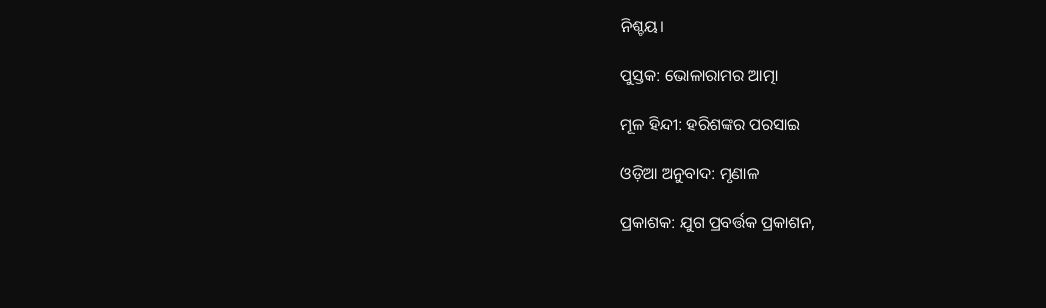ନିଶ୍ଚୟ।

ପୁସ୍ତକ: ଭୋଳାରାମର ଆତ୍ମା

ମୂଳ ହିନ୍ଦୀ: ହରିଶଙ୍କର ପରସାଇ

ଓଡ଼ିଆ ଅନୁବାଦ: ମୃଣାଳ

ପ୍ରକାଶକ: ଯୁଗ ପ୍ରବର୍ତ୍ତକ ପ୍ରକାଶନ,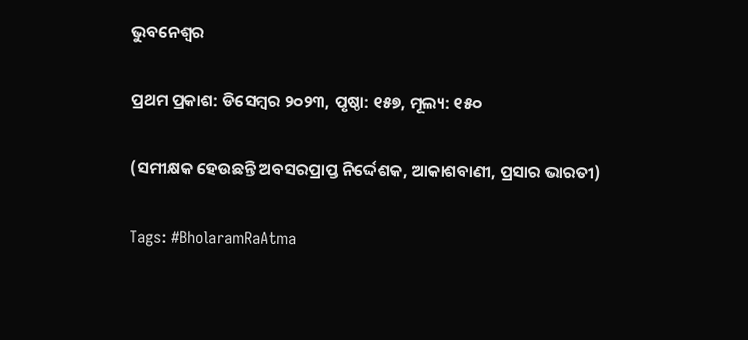ଭୁବନେଶ୍ୱର

ପ୍ରଥମ ପ୍ରକାଶ: ଡିସେମ୍ବର ୨୦୨୩, ପୃଷ୍ଠା: ୧୫୭, ମୂଲ୍ୟ: ୧୫୦

(ସମୀକ୍ଷକ ହେଉଛନ୍ତି ଅବସରପ୍ରାପ୍ତ ନିର୍ଦ୍ଦେଶକ, ଆକାଶବାଣୀ, ପ୍ରସାର ଭାରତୀ)

Tags: #BholaramRaAtma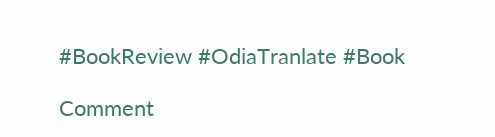#BookReview #OdiaTranlate #Book

Comment